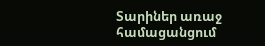Տարիներ առաջ համացանցում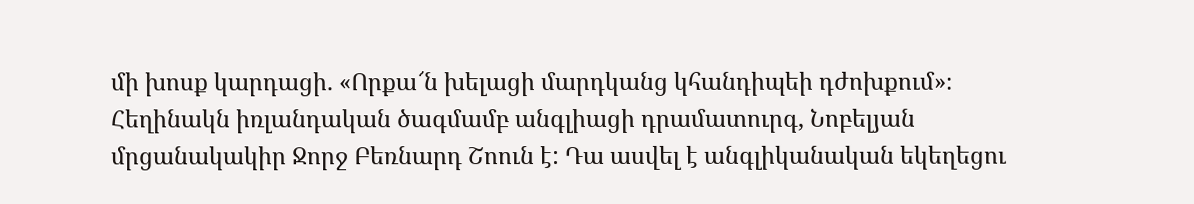մի խոսք կարդացի. «Որքա՜ն խելացի մարդկանց կհանդիպեի դժոխքում»։ Հեղինակն իռլանդական ծագմամբ անգլիացի դրամատուրգ, Նոբելյան մրցանակակիր Ջորջ Բեռնարդ Շոուն է: Դա ասվել է անգլիկանական եկեղեցու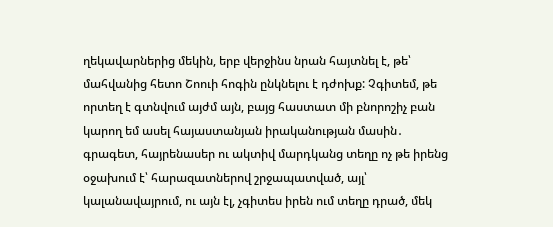ղեկավարներից մեկին, երբ վերջինս նրան հայտնել է, թե՝ մահվանից հետո Շոուի հոգին ընկնելու է դժոխք: Չգիտեմ, թե որտեղ է գտնվում այժմ այն, բայց հաստատ մի բնորոշիչ բան կարող եմ ասել հայաստանյան իրականության մասին․ գրագետ, հայրենասեր ու ակտիվ մարդկանց տեղը ոչ թե իրենց օջախում է՝ հարազատներով շրջապատված, այլ՝ կալանավայրում, ու այն էլ, չգիտես իրեն ում տեղը դրած, մեկ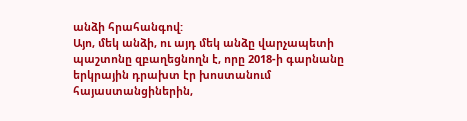անձի հրահանգով:
Այո, մեկ անձի, ու այդ մեկ անձը վարչապետի պաշտոնը զբաղեցնողն է, որը 2018-ի գարնանը երկրային դրախտ էր խոստանում հայաստանցիներին,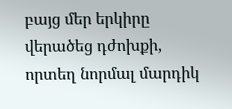բայց մեր երկիրը վերածեց դժոխքի, որտեղ նորմալ մարդիկ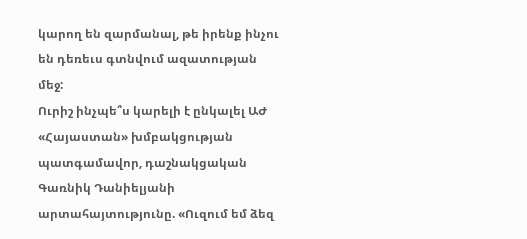կարող են զարմանալ, թե իրենք ինչու են դեռեւս գտնվում ազատության մեջ:
Ուրիշ ինչպե՞ս կարելի է ընկալել ԱԺ «Հայաստան» խմբակցության պատգամավոր, դաշնակցական Գառնիկ Դանիելյանի արտահայտությունը. «Ուզում եմ ձեզ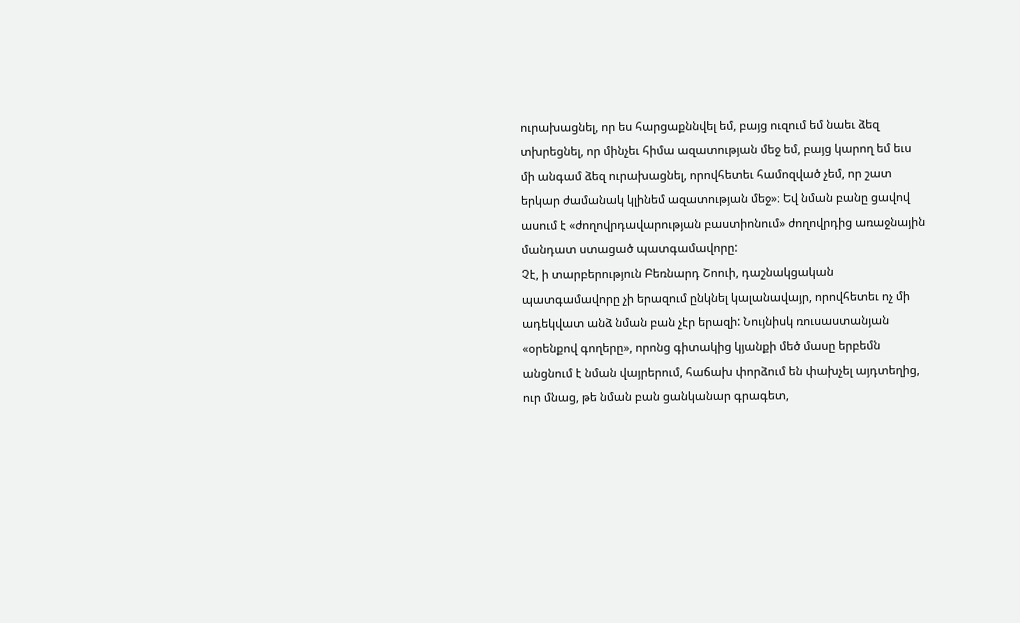ուրախացնել, որ ես հարցաքննվել եմ, բայց ուզում եմ նաեւ ձեզ տխրեցնել, որ մինչեւ հիմա ազատության մեջ եմ, բայց կարող եմ եւս մի անգամ ձեզ ուրախացնել, որովհետեւ համոզված չեմ, որ շատ երկար ժամանակ կլինեմ ազատության մեջ»։ Եվ նման բանը ցավով ասում է «ժողովրդավարության բաստիոնում» ժողովրդից առաջնային մանդատ ստացած պատգամավորը:
Չէ, ի տարբերություն Բեռնարդ Շոուի, դաշնակցական պատգամավորը չի երազում ընկնել կալանավայր, որովհետեւ ոչ մի ադեկվատ անձ նման բան չէր երազի: Նույնիսկ ռուսաստանյան «օրենքով գողերը», որոնց գիտակից կյանքի մեծ մասը երբեմն անցնում է նման վայրերում, հաճախ փորձում են փախչել այդտեղից, ուր մնաց, թե նման բան ցանկանար գրագետ,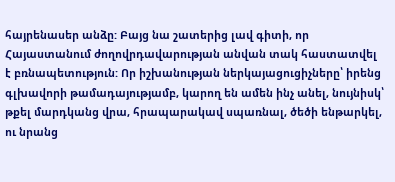հայրենասեր անձը: Բայց նա շատերից լավ գիտի, որ Հայաստանում ժողովրդավարության անվան տակ հաստատվել է բռնապետություն: Որ իշխանության ներկայացուցիչները՝ իրենց գլխավորի թամադայությամբ, կարող են ամեն ինչ անել, նույնիսկ՝ թքել մարդկանց վրա, հրապարակավ սպառնալ, ծեծի ենթարկել, ու նրանց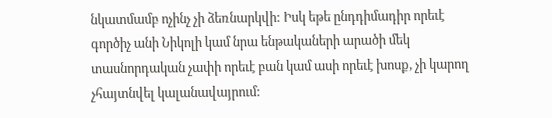նկատմամբ ոչինչ չի ձեռնարկվի: Իսկ եթե ընդդիմադիր որեւէ գործիչ անի Նիկոլի կամ նրա ենթակաների արածի մեկ տասնորդական չափի որեւէ բան կամ ասի որեւէ խոսք, չի կարող չհայտնվել կալանավայրում: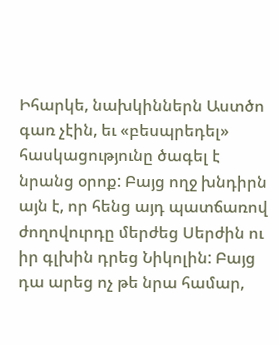Իհարկե, նախկիններն Աստծո գառ չէին, եւ «բեսպրեդել» հասկացությունը ծագել է նրանց օրոք: Բայց ողջ խնդիրն այն է, որ հենց այդ պատճառով ժողովուրդը մերժեց Սերժին ու իր գլխին դրեց Նիկոլին: Բայց դա արեց ոչ թե նրա համար,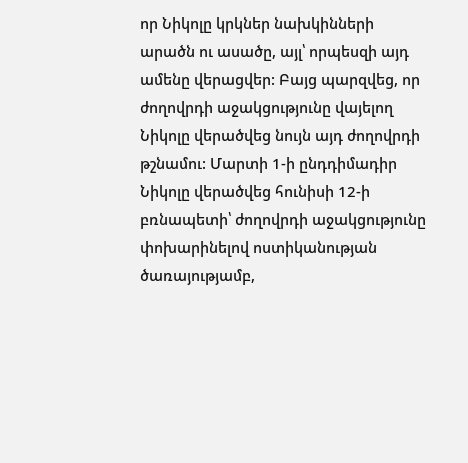որ Նիկոլը կրկներ նախկինների արածն ու ասածը, այլ՝ որպեսզի այդ ամենը վերացվեր: Բայց պարզվեց, որ ժողովրդի աջակցությունը վայելող Նիկոլը վերածվեց նույն այդ ժողովրդի թշնամու: Մարտի 1-ի ընդդիմադիր Նիկոլը վերածվեց հունիսի 12-ի բռնապետի՝ ժողովրդի աջակցությունը փոխարինելով ոստիկանության ծառայությամբ,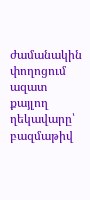ժամանակին փողոցում ազատ քայլող ղեկավարը՝ բազմաթիվ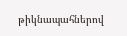թիկնապահներով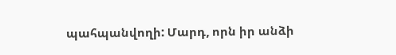պահպանվողի: Մարդ, որն իր անձի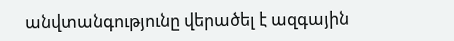անվտանգությունը վերածել է ազգային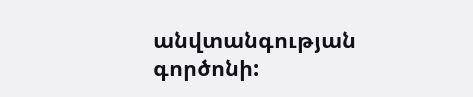անվտանգության գործոնի: